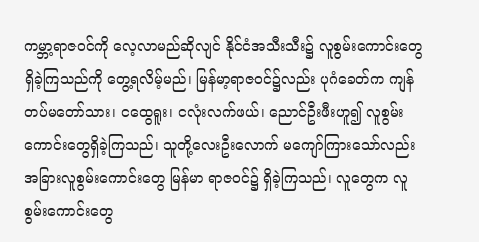ကမ္ဘာ့ရာဇဝင်ကို လေ့လာမည်ဆိုလျင် နိုင်ငံအသီးသီး၌ လူစွမ်းကောင်းတွေ ရှိခဲ့ကြသည်ကို တွေ့ရလိမ့်မည်၊ မြန်မာ့ရာဇဝင်၌လည်း ပုဂံခေတ်က ကျန်တပ်မတော်သား၊ ငထွေရူး၊ ငလုံးလက်ဖယ်၊ ညောင်ဦးဖီးဟူ၍ လူစွမ်းကောင်းတွေရှိခဲ့ကြသည်၊ သူတို့လေးဦးလောက် မကျော်ကြားသော်လည်း အခြားလူစွမ်းကောင်းတွေ မြန်မာ ရာဇဝင်၌ ရှိခဲ့ကြသည်၊ လူတွေက လူစွမ်းကောင်းတွေ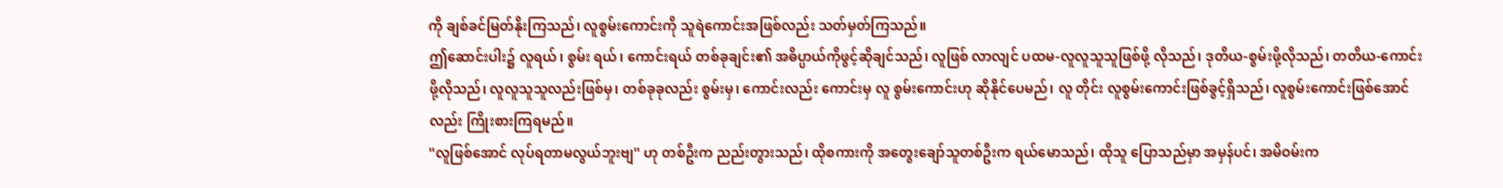ကို ချစ်ခင်မြတ်နိုးကြသည်၊ လူစွမ်းကောင်းကို သူရဲကောင်းအဖြစ်လည်း သတ်မှတ်ကြသည်။
ဤဆောင်းပါး၌ လူရယ်၊ စွမ်း ရယ်၊ ကောင်းရယ် တစ်ခုချင်း၏ အဓိပ္ပာယ်ကိုဖွင့်ဆိုချင်သည်၊ လူဖြစ် လာလျင် ပထမ-လူလူသူသူဖြစ်ဖို့ လိုသည်၊ ဒုတိယ-စွမ်းဖို့လိုသည်၊ တတိယ-ကောင်းဖို့လိုသည်၊ လူလူသူသူလည်းဖြစ်မှ၊ တစ်ခုခုလည်း စွမ်းမှ၊ ကောင်းလည်း ကောင်းမှ လူ စွမ်းကောင်းဟု ဆိုနိုင်ပေမည်၊ လူ တိုင်း လူစွမ်းကောင်းဖြစ်ခွင့်ရှိသည်၊ လူစွမ်းကောင်းဖြစ်အောင်လည်း ကြိုးစားကြရမည်။
''လူဖြစ်အောင် လုပ်ရတာမလွယ်ဘူးဗျ'' ဟု တစ်ဦးက ညည်းတွားသည်၊ ထိုစကားကို အတွေးချော်သူတစ်ဦးက ရယ်မောသည်၊ ထိုသူ ပြောသည်မှာ အမှန်ပင်၊ အမိဝမ်းက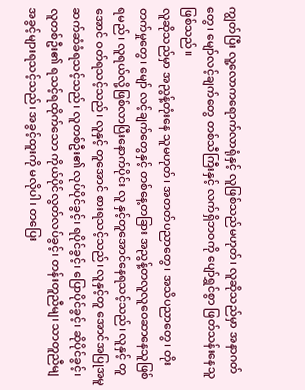ကျွတ်ပြီး လူ့လောကရောက်လာရုံနှင့် လူဖြစ်သည်မဟုတ်၊ လူဆိုသည်မှာ အနာဂတ်တွေ၊ မျော်လင့်ချက်တွေ တစ်သီကြီးနှင့် လက်ရှိဘဝကို ပျော်ရွှင်စွာ ဖြတ်သန်းနေသူဖြစ်သည်။
လူဆိုသည်မှာ အညွန့်တုံးနေ သူမဟုတ်၊ အတတ်ပညာတွေ၊ အသိပညာတွေ၊ တိုးတက်မှုတွေ၊ မျော် လင့်ချက်တွေနှင့် တစ်နေ့တခြား အညွန့်တလူလူဝေဆာနေသူဖြစ်ရမည်၊ လူရယ်လို့ဖြစ်လာပြီးနောက်ပိုင်း လူ နှင့်တူအောင်နေရသင့်သည်၊ လူနှင့် တူအောင် ဝတ်ရသင့်သည်၊ လူနှင့် တူအောင် စားရသင့်သည်၊ လူနှင့်တူ အောင်အပြုအမူ ဆက်ဆံခံရသင့်သည်၊ လူတစ်ဦး၏ လုပ်ပိုင်ခွင့်၊ ရပိုင်ခွင့်၊ ပြောပိုင်ခွင့်၊ ဆိုပိုင်ခွင့်၊ လူတစ်ဦး၏ ရသင့်ရထိုက်သော ကိုယ်ပိုင်လွတ်လပ်ခွင့်၊ တန်းတူညီမျ၊ သာတူညီမျ အခွင့်များရသင့်သည်၊ အခွင့်ထူးကို မလိုပါ၊ တပြေး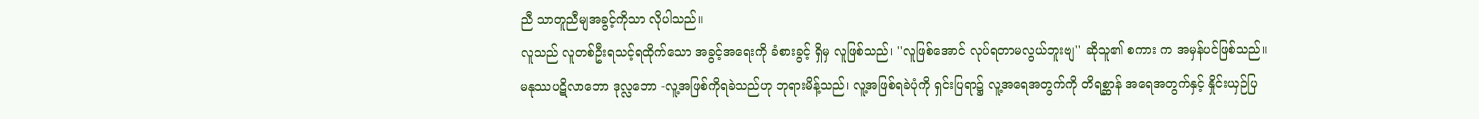ညီ သာတူညီမျအခွင့်ကိုသာ လိုပါသည်။
လူသည် လူတစ်ဦးရသင့်ရထိုက်သော အခွင့်အရေးကို ခံစားခွင့် ရှိမှ လူဖြစ်သည်၊ ''လူဖြစ်အောင် လုပ်ရတာမလွယ်ဘူးဗျ'' ဆိုသူ၏ စကား က အမှန်ပင်ဖြစ်သည်။
မနုဿပဋိလာဘော ဒုလ္လဘော -လူ့အဖြစ်ကိုရခဲသည်ဟု ဘုရားမိန့်သည်၊ လူ့အဖြစ်ရခဲပုံကို ရှင်းပြရာ၌ လူ့အရေအတွက်ကို တိရစ္ဆာန် အရေအတွက်နှင့် နှိုင်းယှဉ်ပြ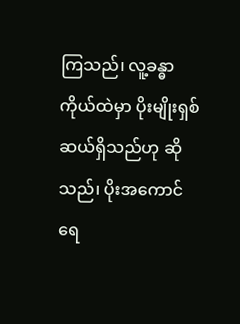ကြသည်၊ လူ့ခန္ဓာကိုယ်ထဲမှာ ပိုးမျိုးရှစ်ဆယ်ရှိသည်ဟု ဆိုသည်၊ ပိုးအကောင်ရေ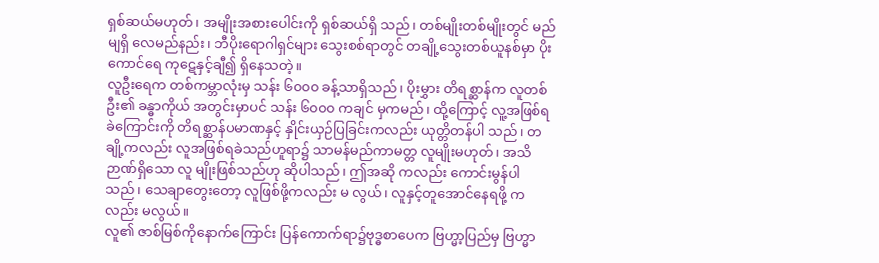ရှစ်ဆယ်မဟုတ်၊ အမျိုးအစားပေါင်းကို ရှစ်ဆယ်ရှိ သည်၊ တစ်မျိုးတစ်မျိုးတွင် မည်မျရှိ လေမည်နည်း၊ ဘီပိုးရောဂါရှင်များ သွေးစစ်ရာတွင် တချို့သွေးတစ်ယူနစ်မှာ ပိုးကောင်ရေ ကုဋေနှင့်ချီ၍ ရှိနေသတဲ့။
လူဦးရေက တစ်ကမ္ဘာလုံးမှ သန်း ၆၀၀၀ ခန့်သာရှိသည်၊ ပိုးမွှား တိရစ္ဆာန်က လူတစ်ဦး၏ ခန္ဓာကိုယ် အတွင်းမှာပင် သန်း ၆၀၀၀ ကချင် မှကမည်၊ ထို့ကြောင့် လူ့အဖြစ်ရခဲကြောင်းကို တိရစ္ဆာန်ပမာဏနှင့် နှိုင်းယှဉ်ပြခြင်းကလည်း ယုတ္တိတန်ပါ သည်၊ တချို့ကလည်း လူအဖြစ်ရခဲသည်ဟူရာ၌ သာမန်မည်ကာမတ္တ လူမျိုးမဟုတ်၊ အသိဉာဏ်ရှိသော လူ မျိုးဖြစ်သည်ဟု ဆိုပါသည်၊ ဤအဆို ကလည်း ကောင်းမွန်ပါသည်၊ သေချာတွေးတော့ လူဖြစ်ဖို့ကလည်း မ လွယ်၊ လူနှင့်တူအောင်နေရဖို့ ကလည်း မလွယ်။
လူ၏ ဇာစ်မြစ်ကိုနောက်ကြောင်း ပြန်ကောက်ရာ၌ဗုဒ္ဓစာပေက ဗြဟ္မာ့ပြည်မှ ဗြဟ္မာ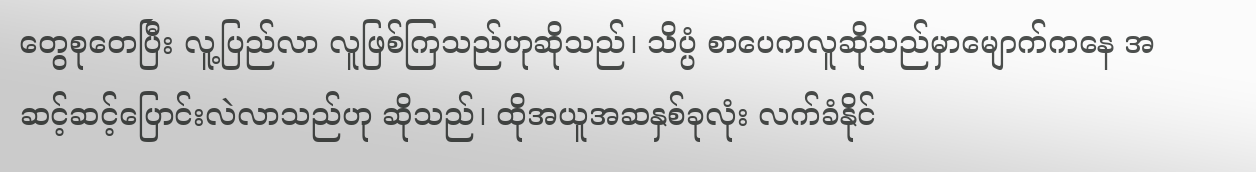တွေစုတေပြီး လူ့ပြည်လာ လူဖြစ်ကြသည်ဟုဆိုသည်၊ သိပ္ပံ စာပေကလူဆိုသည်မှာမျောက်ကနေ အဆင့်ဆင့်ပြောင်းလဲလာသည်ဟု ဆိုသည်၊ ထိုအယူအဆနှစ်ခုလုံး လက်ခံနိုင်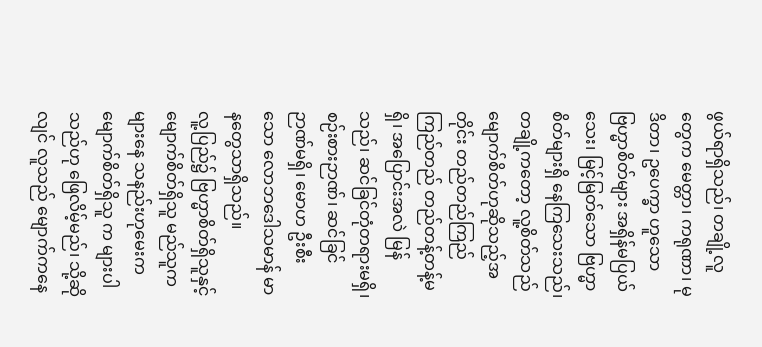ဖွယ်ရာရှိသည်၊ တချို့လူတွေက မေတ္တာ၊ ကရုဏာ၊ မုဒိတာ၊ ဥပေက္ခာ ဟူသော ဗြဟ္မာစိတ်များ အရှိန်မပြယ်သေး၊ မြင့်မြတ်သော ဗြဟ္မာစိတ်များရှိ နေကြသေးသည်၊ တချို့ကတော့ လူ့စိတ်သည်မျောက်စိတ်ဟုဆိုသည့်အတိုင်း တည်တည်ကြည်ကြည်တည် တည်တန့်တန့်မရှိ၊ အပြောင်းအလဲ မြန်သည်၊ ဆင်ခြင်တုံတရားမရှိ၊ စဉ်းစားဉာဏ်၊ ဆင်ခြင်ဉာဏ်မရှိ၊ မောဟ ဦးစီးသော လောဘဒေါသမာန် မာနတွေသာရှိသည်။
လူ့ပြည်၌ ဗြဟ္မာစိတ်ရှိသူနှင့် မျောက်စိတ်ရှိသူ မည်သူက များနေ သနည်းဟုမေးက မျောက်စိတ်ရှိသူ က များပါသည်ဟု ဖြေလိမ့်မည်၊ သို့ဆိုလျင် လူသည် မျောက်ကနေ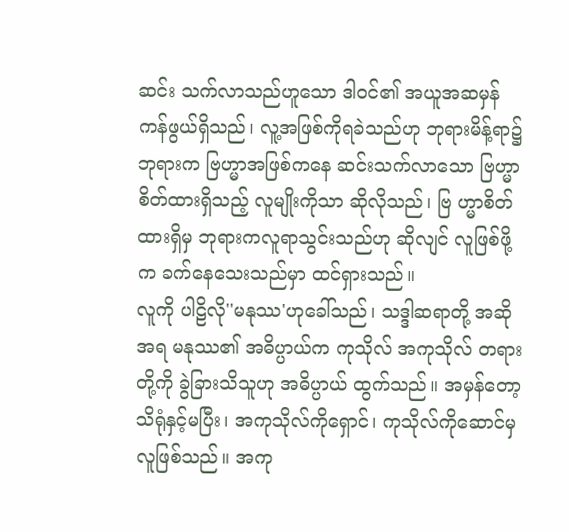ဆင်း သက်လာသည်ဟူသော ဒါဝင်၏ အယူအဆမှန်ကန်ဖွယ်ရှိသည်၊ လူ့အဖြစ်ကိုရခဲသည်ဟု ဘုရားမိန့်ရာ၌ ဘုရားက ဗြဟ္မာအဖြစ်ကနေ ဆင်းသက်လာသော ဗြဟ္မာစိတ်ထားရှိသည့် လူမျိုးကိုသာ ဆိုလိုသည်၊ ဗြ ဟ္မာစိတ်ထားရှိမှ ဘုရားကလူရာသွင်းသည်ဟု ဆိုလျင် လူဖြစ်ဖို့က ခက်နေသေးသည်မှာ ထင်ရှားသည်။
လူကို ပါဠိလို''မနုဿ'ဟုခေါ်သည်၊ သဒ္ဒါဆရာတို့ အဆိုအရ မနုဿ၏ အဓိပ္ပာယ်က ကုသိုလ် အကုသိုလ် တရားတို့ကို ခွဲခြားသိသူဟု အဓိပ္ပာယ် ထွက်သည်။ အမှန်တော့ သိရုံနှင့်မပြီး၊ အကုသိုလ်ကိုရှောင်၊ ကုသိုလ်ကိုဆောင်မှ လူဖြစ်သည်။ အကု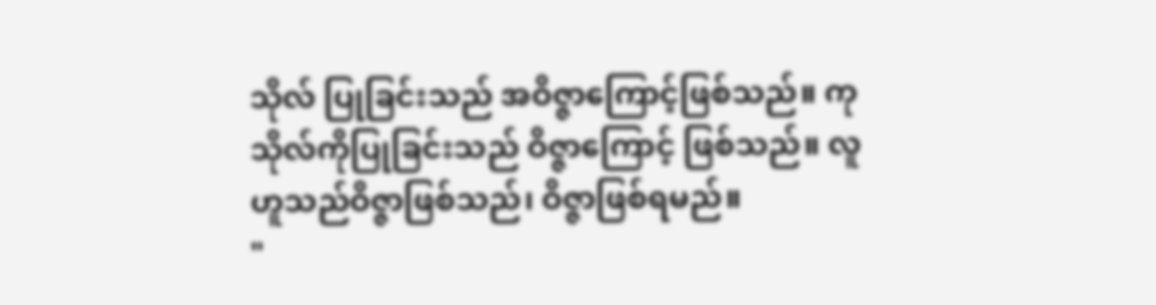သိုလ် ပြုခြင်းသည် အဝိဇ္ဇာကြောင့်ဖြစ်သည်။ ကုသိုလ်ကိုပြုခြင်းသည် ဝိဇ္ဇာကြောင့် ဖြစ်သည်။ လူဟူသည်ဝိဇ္ဇာဖြစ်သည်၊ ဝိဇ္ဇာဖြစ်ရမည်။
"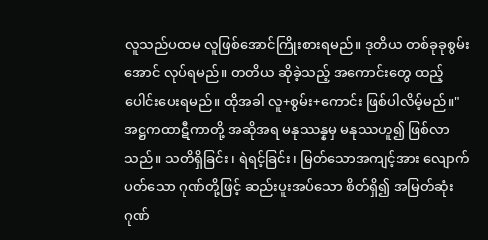လူသည်ပထမ လူဖြစ်အောင်ကြိုးစားရမည်။ ဒုတိယ တစ်ခုခုစွမ်းအောင် လုပ်ရမည်။ တတိယ ဆိုခဲ့သည့် အကောင်းတွေ ထည့်ပေါင်းပေးရမည်။ ထိုအခါ လူ+စွမ်း+ကောင်း ဖြစ်ပါလိမ့်မည်။"
အဋ္ဌကထာဋီကာတို့ အဆိုအရ မနုဿန္နမှ မနုဿဟူ၍ ဖြစ်လာသည်။ သတိရှိခြင်း၊ ရဲရင့်ခြင်း၊ မြတ်သောအကျင့်အား လျောက်ပတ်သော ဂုဏ်တို့ဖြင့် ဆည်းပူးအပ်သော စိတ်ရှိ၍ အမြတ်ဆုံးဂုဏ်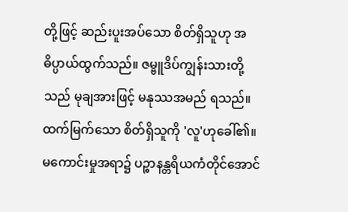တို့ဖြင့် ဆည်းပူးအပ်သော စိတ်ရှိသူဟု အဓိပ္ပာယ်ထွက်သည်။ ဇမ္ဗူဒိပ်ကျွန်းသားတို့သည် မုချအားဖြင့် မနုဿအမည် ရသည်။
ထက်မြက်သော စိတ်ရှိသူကို 'လူ'ဟုခေါ်၏။ မကောင်းမှုအရာ၌ ပဉ္စာနန္တရိယကံတိုင်အောင်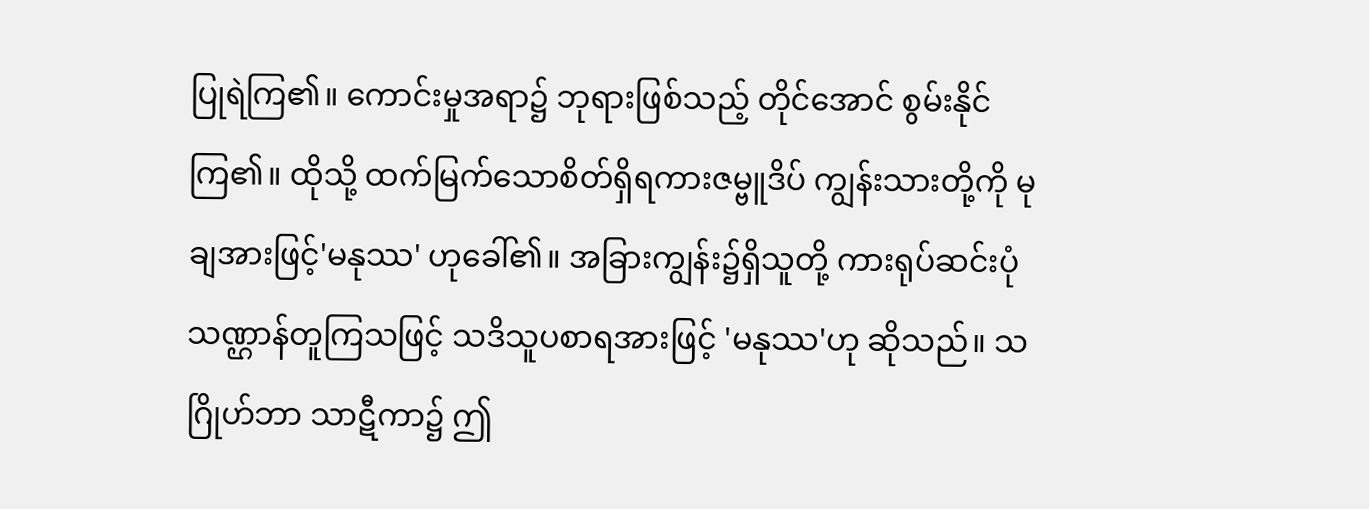ပြုရဲကြ၏။ ကောင်းမှုအရာ၌ ဘုရားဖြစ်သည့် တိုင်အောင် စွမ်းနိုင်ကြ၏။ ထိုသို့ ထက်မြက်သောစိတ်ရှိရကားဇမ္ဗူဒိပ် ကျွန်းသားတို့ကို မုချအားဖြင့်'မနုဿ' ဟုခေါ်၏။ အခြားကျွန်း၌ရှိသူတို့ ကားရုပ်ဆင်းပုံသဏ္ဌာန်တူကြသဖြင့် သဒိသူပစာရအားဖြင့် 'မနုဿ'ဟု ဆိုသည်။ သဂြိုဟ်ဘာ သာဋီကာ၌ ဤ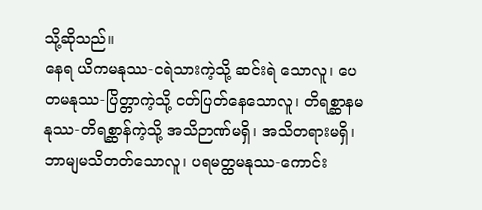သို့ဆိုသည်။
နေရ ယိကမနုဿ-ငရဲသားကဲ့သို့ ဆင်းရဲ သောလူ၊ ပေတမနုဿ-ပြိတ္တာကဲ့သို့ ငတ်ပြတ်နေသောလူ၊ တိရစ္ဆာနမနုဿ-တိရစ္ဆာန်ကဲ့သို့ အသိဉာဏ်မရှိ၊ အသိတရားမရှိ၊ ဘာမျမသိတတ်သောလူ၊ ပရမတ္ထမနုဿ-ကောင်း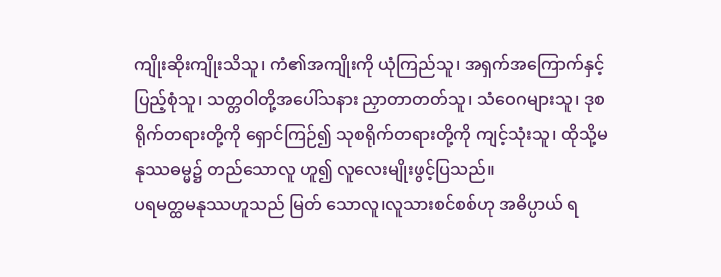ကျိုးဆိုးကျိုးသိသူ၊ ကံ၏အကျိုးကို ယုံကြည်သူ၊ အရှက်အကြောက်နှင့် ပြည့်စုံသူ၊ သတ္တဝါတို့အပေါ်သနား ညှာတာတတ်သူ၊ သံဝေဂများသူ၊ ဒုစရိုက်တရားတို့ကို ရှောင်ကြဉ်၍ သုစရိုက်တရားတို့ကို ကျင့်သုံးသူ၊ ထိုသို့မနုဿဓမ္မ၌ တည်သောလူ ဟူ၍ လူလေးမျိုးဖွင့်ပြသည်။
ပရမတ္ထမနုဿဟူသည် မြတ် သောလူ၊လူသားစင်စစ်ဟု အဓိပ္ပာယ် ရ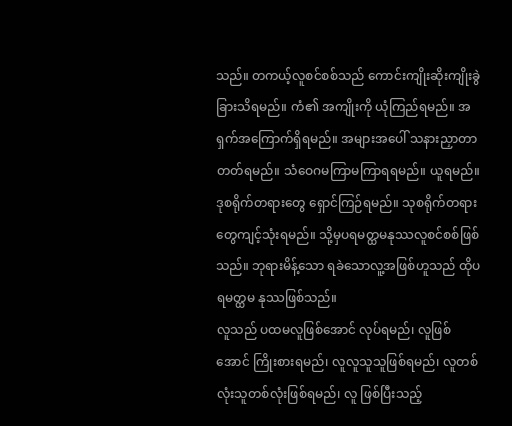သည်။ တကယ့်လူစင်စစ်သည် ကောင်းကျိုးဆိုးကျိုးခွဲခြားသိရမည်။ ကံ၏ အကျိုးကို ယုံကြည်ရမည်။ အရှက်အကြောက်ရှိရမည်။ အများအပေါ် သနားညှာတာတတ်ရမည်။ သံဝေဂမကြာမကြာရရမည်။ ယူရမည်။ ဒုစရိုက်တရားတွေ ရှောင်ကြဉ်ရမည်။ သုစရိုက်တရားတွေကျင့်သုံးရမည်။ သို့မှပရမတ္ထမနုဿလူစင်စစ်ဖြစ်သည်။ ဘုရားမိန့်သော ရခဲသောလူ့အဖြစ်ဟူသည် ထိုပရမတ္ထမ နုဿဖြစ်သည်။
လူသည် ပထမလူဖြစ်အောင် လုပ်ရမည်၊ လူဖြစ်အောင် ကြိုးစားရမည်၊ လူလူသူသူဖြစ်ရမည်၊ လူတစ်လုံးသူတစ်လုံးဖြစ်ရမည်၊ လူ ဖြစ်ပြီးသည့်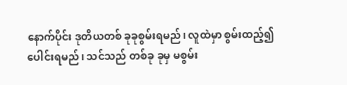နောက်ပိုင်း ဒုတိယတစ် ခုခုစွမ်းရမည်၊ လူထဲမှာ စွမ်းထည့်၍ ပေါင်းရမည်၊ သင်သည် တစ်ခု ခုမှ မစွမ်း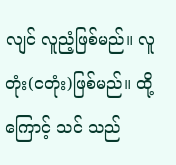လျင် လူညံ့ဖြစ်မည်။ လူတုံး(ငတုံး)ဖြစ်မည်။ ထို့ကြောင့် သင် သည်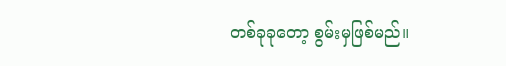တစ်ခုခုတော့ စွမ်းမှဖြစ်မည်။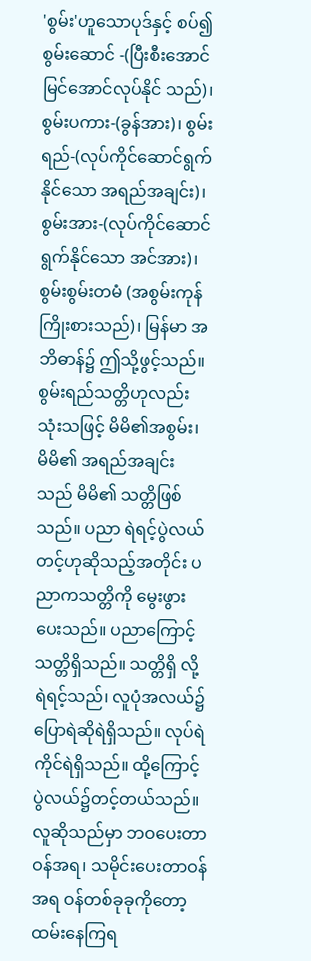'စွမ်း'ဟူသောပုဒ်နှင့် စပ်၍စွမ်းဆောင် -(ပြီးစီးအောင်မြင်အောင်လုပ်နိုင် သည်)၊ စွမ်းပကား-(ခွန်အား)၊ စွမ်းရည်-(လုပ်ကိုင်ဆောင်ရွက်နိုင်သော အရည်အချင်း)၊ စွမ်းအား-(လုပ်ကိုင်ဆောင် ရွက်နိုင်သော အင်အား)၊ စွမ်းစွမ်းတမံ (အစွမ်းကုန်ကြိုးစားသည်)၊ မြန်မာ အဘိဓာန်၌ ဤသို့ဖွင့်သည်။
စွမ်းရည်သတ္တိဟုလည်း သုံးသဖြင့် မိမိ၏အစွမ်း၊ မိမိ၏ အရည်အချင်း သည် မိမိ၏ သတ္တိဖြစ်သည်။ ပညာ ရဲရင့်ပွဲလယ်တင့်ဟုဆိုသည့်အတိုင်း ပညာကသတ္တိကို မွေးဖွားပေးသည်။ ပညာကြောင့် သတ္တိရှိသည်။ သတ္တိရှိ လို့ ရဲရင့်သည်၊ လူပုံအလယ်၌ ပြောရဲဆိုရဲရှိသည်။ လုပ်ရဲကိုင်ရဲရှိသည်။ ထို့ကြောင့်ပွဲလယ်၌တင့်တယ်သည်။
လူဆိုသည်မှာ ဘဝပေးတာဝန်အရ၊ သမိုင်းပေးတာဝန်အရ ဝန်တစ်ခုခုကိုတော့ ထမ်းနေကြရ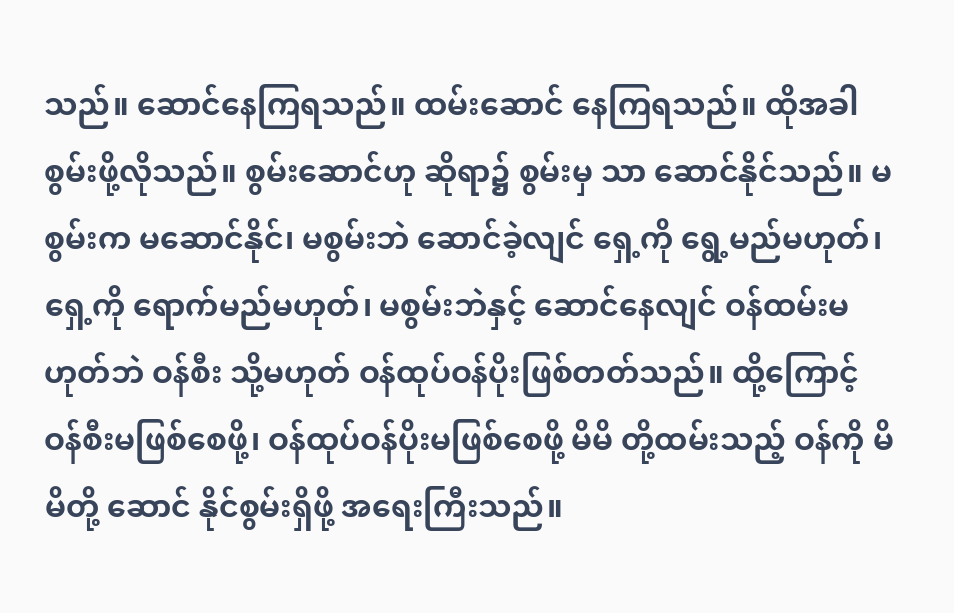သည်။ ဆောင်နေကြရသည်။ ထမ်းဆောင် နေကြရသည်။ ထိုအခါ စွမ်းဖို့လိုသည်။ စွမ်းဆောင်ဟု ဆိုရာ၌ စွမ်းမှ သာ ဆောင်နိုင်သည်။ မစွမ်းက မဆောင်နိုင်၊ မစွမ်းဘဲ ဆောင်ခဲ့လျင် ရှေ့ကို ရွေ့မည်မဟုတ်၊ ရှေ့ကို ရောက်မည်မဟုတ်၊ မစွမ်းဘဲနှင့် ဆောင်နေလျင် ဝန်ထမ်းမဟုတ်ဘဲ ဝန်စီး သို့မဟုတ် ဝန်ထုပ်ဝန်ပိုးဖြစ်တတ်သည်။ ထို့ကြောင့် ဝန်စီးမဖြစ်စေဖို့၊ ဝန်ထုပ်ဝန်ပိုးမဖြစ်စေဖို့ မိမိ တို့ထမ်းသည့် ဝန်ကို မိမိတို့ ဆောင် နိုင်စွမ်းရှိဖို့ အရေးကြီးသည်။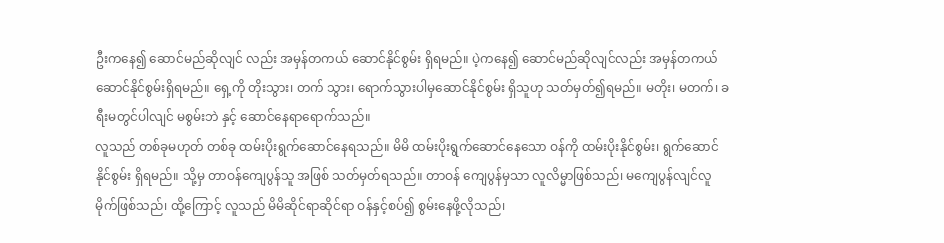ဦးကနေ၍ ဆောင်မည်ဆိုလျင် လည်း အမှန်တကယ် ဆောင်နိုင်စွမ်း ရှိရမည်။ ပဲ့ကနေ၍ ဆောင်မည်ဆိုလျင်လည်း အမှန်တကယ်ဆောင်နိုင်စွမ်းရှိရမည်။ ရှေ့ကို တိုးသွား၊ တက် သွား၊ ရောက်သွားပါမှဆောင်နိုင်စွမ်း ရှိသူဟု သတ်မှတ်၍ရမည်။ မတိုး၊ မတက်၊ ခရီးမတွင်ပါလျင် မစွမ်းဘဲ နှင့် ဆောင်နေရာရောက်သည်။
လူသည် တစ်ခုမဟုတ် တစ်ခု ထမ်းပိုးရွက်ဆောင်နေရသည်။ မိမိ ထမ်းပိုးရွက်ဆောင်နေသော ဝန်ကို ထမ်းပိုးနိုင်စွမ်း၊ ရွက်ဆောင်နိုင်စွမ်း ရှိရမည်။ သို့မှ တာဝန်ကျေပွန်သူ အဖြစ် သတ်မှတ်ရသည်။ တာဝန် ကျေပွန်မှသာ လူလိမ္မာဖြစ်သည်၊ မကျေပွန်လျင်လူမိုက်ဖြစ်သည်၊ ထို့ကြောင့် လူသည် မိမိဆိုင်ရာဆိုင်ရာ ဝန်နှင့်စပ်၍ စွမ်းနေဖို့လိုသည်၊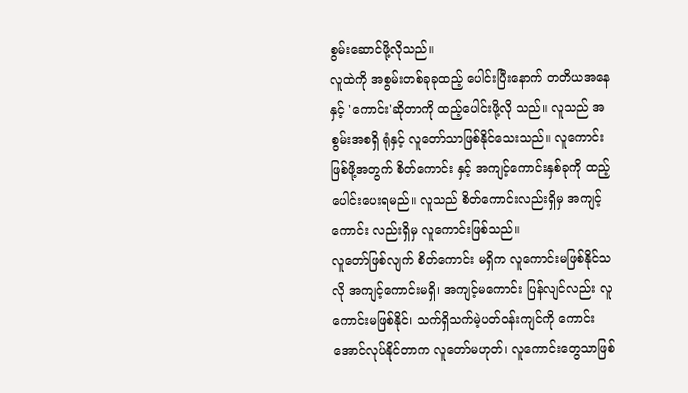စွမ်းဆောင်ဖို့လိုသည်။
လူထဲကို အစွမ်းတစ်ခုခုထည့် ပေါင်းပြီးနောက် တတိယအနေနှင့် 'ကောင်း'ဆိုတာကို ထည့်ပေါင်းဖို့လို သည်။ လူသည် အစွမ်းအစရှိ ရုံနှင့် လူတော်သာဖြစ်နိုင်သေးသည်။ လူကောင်းဖြစ်ဖို့အတွက် စိတ်ကောင်း နှင့် အကျင့်ကောင်းနှစ်ခုကို ထည့်ပေါင်းပေးရမည်။ လူသည် စိတ်ကောင်းလည်းရှိမှ အကျင့်ကောင်း လည်းရှိမှ လူကောင်းဖြစ်သည်။
လူတော်ဖြစ်လျက် စိတ်ကောင်း မရှိက လူကောင်းမဖြစ်နိုင်သလို အကျင့်ကောင်းမရှိ၊ အကျင့်မကောင်း ပြန်လျင်လည်း လူကောင်းမဖြစ်နိုင်၊ သက်ရှိသက်မဲ့ပတ်ဝန်းကျင်ကို ကောင်းအောင်လုပ်နိုင်တာက လူတော်မဟုတ်၊ လူကောင်းတွေသာဖြစ်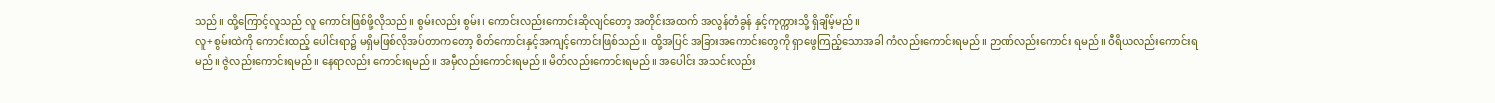သည်။ ထို့ကြောင့်လူသည် လူ ကောင်းဖြစ်ဖို့လိုသည်။ စွမ်းလည်း စွမ်း၊ ကောင်းလည်းကောင်းဆိုလျင်တော့ အတိုင်းအထက် အလွန်တံခွန် နှင့်ကုက္ကားသို့ ရှိချိမ့်မည်။
လူ+စွမ်းထဲကို ကောင်းထည့် ပေါင်းရာ၌ မရှိမဖြစ်လိုအပ်တာကတော့ စိတ်ကောင်းနှင့်အကျင့်ကောင်းဖြစ်သည်။ ထို့အပြင် အခြားအကောင်းတွေကို ရှာဖွေကြည့်သောအခါ ကံလည်းကောင်းရမည်။ ဉာဏ်လည်းကောင်း ရမည်။ ဝီရိယလည်းကောင်းရမည်။ ဇွဲလည်းကောင်းရမည်။ နေရာလည်း ကောင်းရမည်။ အမှီလည်းကောင်းရမည်။ မိတ်လည်းကောင်းရမည်။ အပေါင်း အသင်းလည်း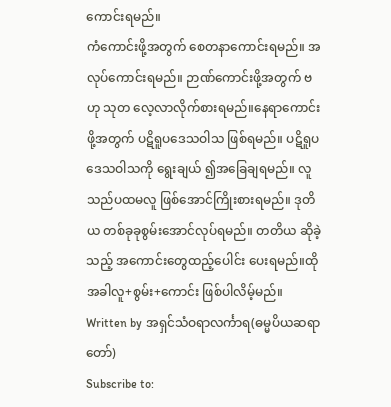ကောင်းရမည်။
ကံကောင်းဖို့အတွက် စေတနာကောင်းရမည်။ အလုပ်ကောင်းရမည်။ ဉာဏ်ကောင်းဖို့အတွက် ဗဟု သုတ လေ့လာလိုက်စားရမည်။နေရာကောင်း ဖို့အတွက် ပဋိရူပဒေသဝါသ ဖြစ်ရမည်။ ပဋိရူပဒေသဝါသကို ရွေးချယ် ၍အခြေချရမည်။ လူသည်ပထမလူ ဖြစ်အောင်ကြိုးစားရမည်။ ဒုတိယ တစ်ခုခုစွမ်းအောင်လုပ်ရမည်။ တတိယ ဆိုခဲ့သည့် အကောင်းတွေထည့်ပေါင်း ပေးရမည်။ထိုအခါလူ+စွမ်း+ကောင်း ဖြစ်ပါလိမ့်မည်။
Written by အရှင်သံဝရာလင်္ကာရ(ဓမ္မပိယဆရာတော်)
Subscribe to: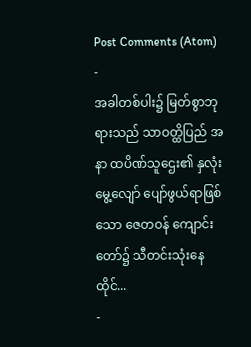Post Comments (Atom)
-
အခါတစ်ပါး၌ မြတ်စွာဘုရားသည် သာဝတ္ထိပြည် အနာ ထပိဏ်သူဌေး၏ နှလုံးမွေ့လျော် ပျော်ဖွယ်ရာဖြစ်သော ဇေတဝန် ကျောင်းတော်၌ သီတင်းသုံးနေထိုင်...
-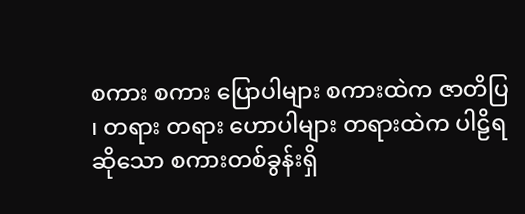စကား စကား ပြောပါများ စကားထဲက ဇာတိပြ ၊ တရား တရား ဟောပါများ တရားထဲက ပါဠိရ ဆိုသော စကားတစ်ခွန်းရှိ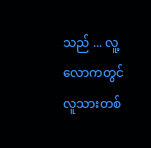သည် ... လူ့လောကတွင် လူသားတစ်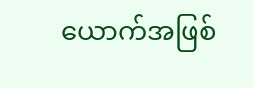ယောက်အဖြစ်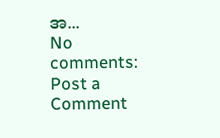အ...
No comments:
Post a Comment